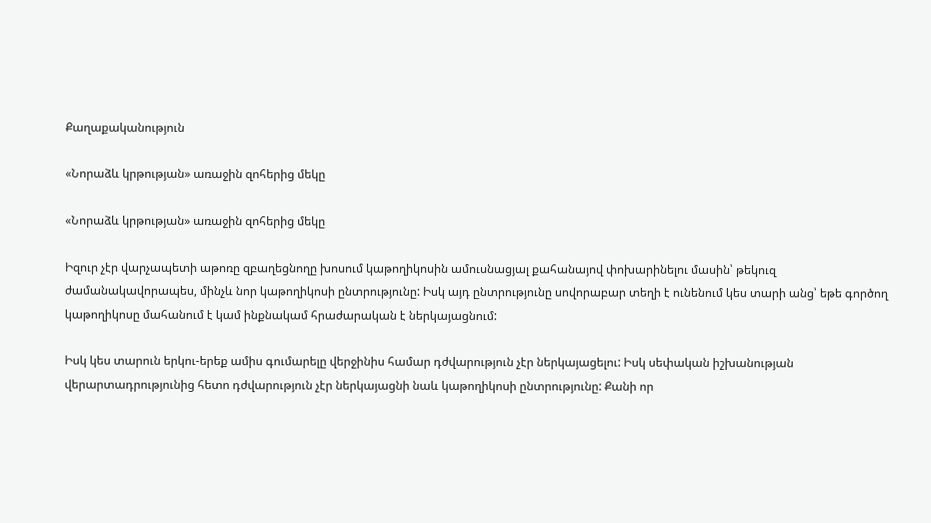Քաղաքականություն

«Նորաձև կրթության» առաջին զոհերից մեկը

«Նորաձև կրթության» առաջին զոհերից մեկը

Իզուր չէր վարչապետի աթոռը զբաղեցնողը խոսում կաթողիկոսին ամուսնացյալ քահանայով փոխարինելու մասին՝ թեկուզ ժամանակավորապես, մինչև նոր կաթողիկոսի ընտրությունը: Իսկ այդ ընտրությունը սովորաբար տեղի է ունենում կես տարի անց՝ եթե գործող կաթողիկոսը մահանում է կամ ինքնակամ հրաժարական է ներկայացնում:

Իսկ կես տարուն երկու-երեք ամիս գումարելը վերջինիս համար դժվարություն չէր ներկայացելու: Իսկ սեփական իշխանության վերարտադրությունից հետո դժվարություն չէր ներկայացնի նաև կաթողիկոսի ընտրությունը: Քանի որ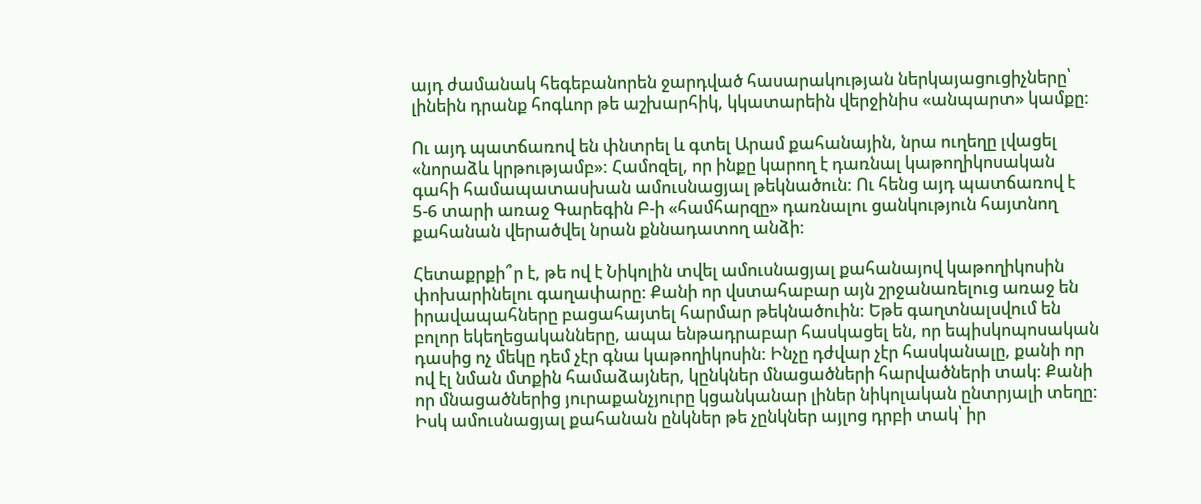այդ ժամանակ հեգեբանորեն ջարդված հասարակության ներկայացուցիչները՝ լինեին դրանք հոգևոր թե աշխարհիկ, կկատարեին վերջինիս «անպարտ» կամքը:

Ու այդ պատճառով են փնտրել և գտել Արամ քահանային, նրա ուղեղը լվացել «նորաձև կրթությամբ»: Համոզել, որ ինքը կարող է դառնալ կաթողիկոսական գահի համապատասխան ամուսնացյալ թեկնածուն: Ու հենց այդ պատճառով է 5-6 տարի առաջ Գարեգին Բ-ի «համհարզը» դառնալու ցանկություն հայտնող քահանան վերածվել նրան քննադատող անձի:

Հետաքրքի՞ր է, թե ով է Նիկոլին տվել ամուսնացյալ քահանայով կաթողիկոսին փոխարինելու գաղափարը: Քանի որ վստահաբար այն շրջանառելուց առաջ են իրավապահները բացահայտել հարմար թեկնածուին: Եթե գաղտնալսվում են բոլոր եկեղեցականները, ապա ենթադրաբար հասկացել են, որ եպիսկոպոսական դասից ոչ մեկը դեմ չէր գնա կաթողիկոսին: Ինչը դժվար չէր հասկանալը, քանի որ ով էլ նման մտքին համաձայներ, կընկներ մնացածների հարվածների տակ: Քանի որ մնացածներից յուրաքանչյուրը կցանկանար լիներ նիկոլական ընտրյալի տեղը: Իսկ ամուսնացյալ քահանան ընկներ թե չընկներ այլոց դրբի տակ՝ իր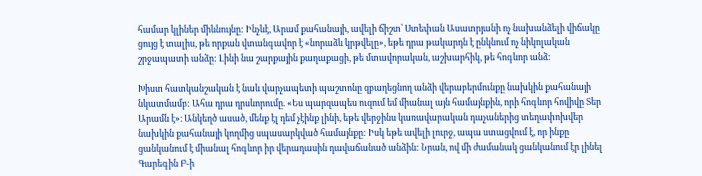համար կլիներ միևնույնը: Ինչևէ, Արամ քահանայի, ավելի ճիշտ՝ Ստեփան Ասատրյանի ոչ նախանձելի վիճակը ցույց է տալիս, թե որքան վտանգավոր է «նորաձև կրթվելը», եթե դրա թակարդն է ընկնում ոչ նիկոլական շրջապատի անձը: Լինի նա շարքային քաղաքացի, թե մտավորական, աշխարհիկ, թե հոգևոր անձ:

Խիստ հատկանշական է նաև վարչապետի պաշտոնը զբաղեցնող անձի վերաբերմունքը նախկին քահանայի նկատմամբ: Ահա դրա դրսևորումը. «Ես պարզապես ուզում եմ միանալ այն համայնքին, որի հոգևոր հովիվը Տեր Արամն է»։ Անկեղծ ասած, մենք էլ դեմ չէինք լինի, եթե վերջինս կառավարական դաչաներից տեղափոխվեր նախկին քահանայի կողմից սպասարկված համայնքը: Իսկ եթե ավելի լուրջ, ապա ստացվում է, որ ինքը ցանկանում է միանալ հոգևոր իր վերադասին դավաճանած անձին: Նրան, ով մի ժամանակ ցանկանում էր լինել Գարեգին Բ-ի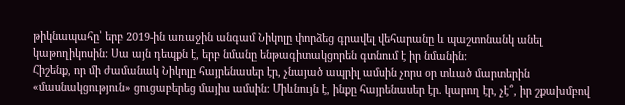թիկնապահը՝ երբ 2019-ին առաջին անգամ Նիկոլը փորձեց գրավել վեհարանը և պաշտոնանկ անել կաթողիկոսին: Սա այն դեպքն է, երբ նմանը ենթագիտակցորեն գտնում է իր նմանին:
Հիշենք, որ մի ժամանակ Նիկոլը հայրենասեր էր, չնայած ապրիլ ամսին չորս օր տևած մարտերին «մասնակցություն» ցուցաբերեց մայիս ամսին: Միևնույն է, ինքը հայրենասեր էր. կարող էր, չէ՞, իր շքախմբով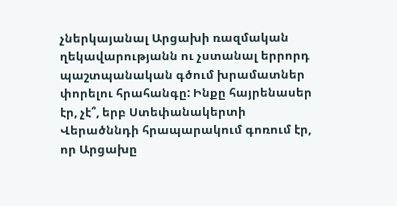չներկայանալ Արցախի ռազմական ղեկավարությանն ու չստանալ երրորդ պաշտպանական գծում խրամատներ փորելու հրահանգը: Ինքը հայրենասեր էր, չէ՞, երբ Ստեփանակերտի Վերածննդի հրապարակում գոռում էր, որ Արցախը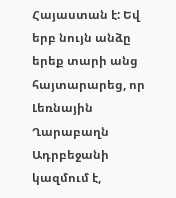Հայաստան է: Եվ երբ նույն անձը երեք տարի անց հայտարարեց, որ Լեռնային Ղարաբաղն Ադրբեջանի կազմում է,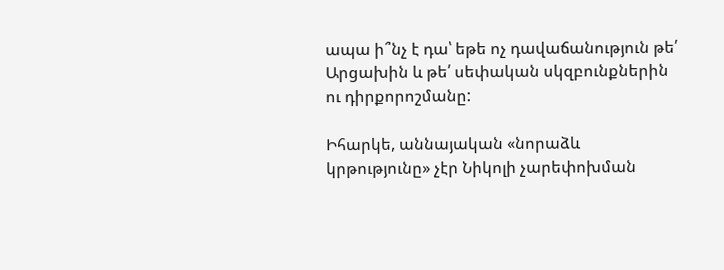ապա ի՞նչ է դա՝ եթե ոչ դավաճանություն թե՛ Արցախին և թե՛ սեփական սկզբունքներին ու դիրքորոշմանը:

Իհարկե, աննայական «նորաձև կրթությունը» չէր Նիկոլի չարեփոխման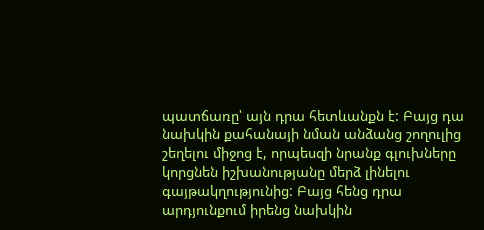պատճառը՝ այն դրա հետևանքն է: Բայց դա նախկին քահանայի նման անձանց շողուլից շեղելու միջոց է, որպեսզի նրանք գլուխները կորցնեն իշխանությանը մերձ լինելու գայթակղությունից: Բայց հենց դրա արդյունքում իրենց նախկին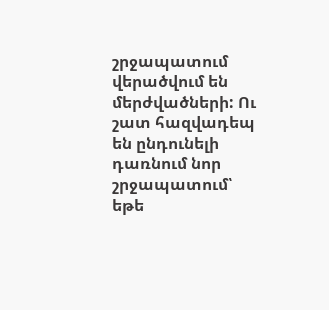շրջապատում վերածվում են մերժվածների: Ու շատ հազվադեպ են ընդունելի դառնում նոր շրջապատում՝ եթե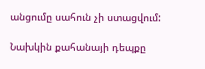անցումը սահուն չի ստացվում:

Նախկին քահանայի դեպքը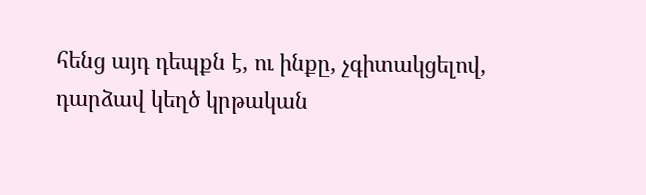հենց այդ դեպքն է, ու ինքը, չգիտակցելով, դարձավ կեղծ կրթական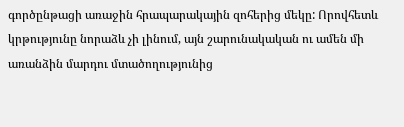գործընթացի առաջին հրապարակային զոհերից մեկը: Որովհետև կրթությունը նորաձև չի լինում, այն շարունակական ու ամեն մի առանձին մարդու մտածողությունից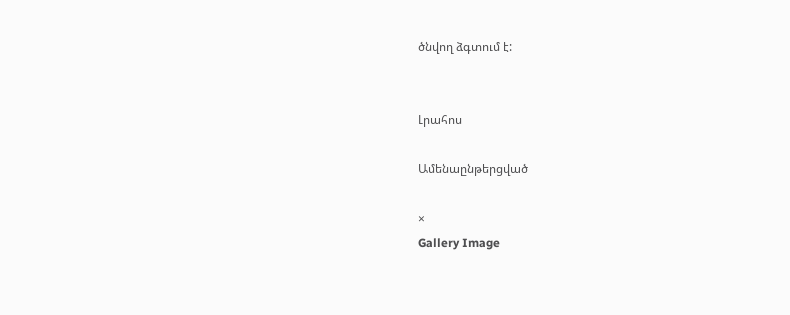ծնվող ձգտում է:


Լրահոս

Ամենաընթերցված

×
Gallery Image